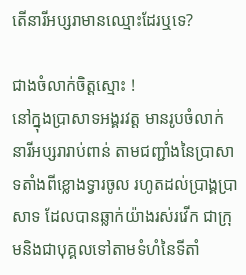តើនារីអប្សរាមានឈ្មោះដែរឬទេ?

ជាងចំលាក់ចិត្តស្មោះ !
នៅក្នុងប្រាសាទអង្គរវត្ត មានរូបចំលាក់នារីអប្សរារាប់ពាន់ តាមជញ្ជាំងនៃប្រាសាទតាំងពីខ្លោងទ្វារចូល រហូតដល់ប្រាង្គប្រាសាទ ដែលបានឆ្លាក់យ៉ាងរស់រវើក ជាក្រុមនិងជាបុគ្គលទៅតាមទំហំនៃទីតាំ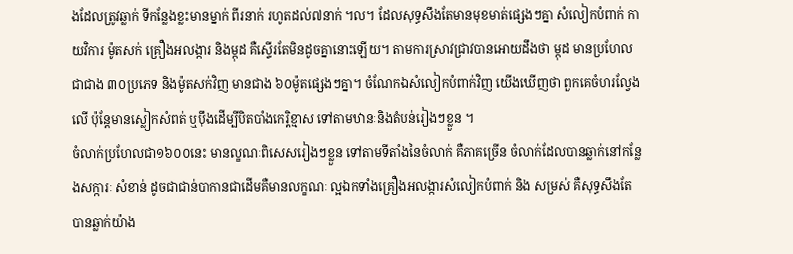ងដែលត្រូវឆ្លាក់ ទីកន្លែងខ្លះមានម្នាក់ ពីរនាក់ រហូតដល់៧នាក់ ។ល។ ដែលសុទ្ធសឹងតែមានមុខមាត់ផ្សេងៗគ្នា សំលៀកបំពាក់ កាយវិការ ម៉ូតសក់ គ្រឿងអលង្ការ និងម្កុដ គឺស្ទើរតែមិនដូចគ្នានោះឡើយ។ តាមការស្រាវជ្រាវបានអោយដឹងថា ម្កុដ មានប្រហែលជាជាង ៣០ប្រភេទ និងម៉ូតសក់វិញ មានជាង ៦០ម៉ូតផ្សេងៗគ្នា។ ចំណែកឯសំលៀកបំពាក់វិញ យើងឃើញថា ពួកគេចំហរល្វែងលើ ប៉ុន្តែមានស្លៀកសំពត់ ឬប៉ឹងដើម្បីបិតបាំងកេរ្តិខ្មាស ទៅតាមឋានៈនិងតំបន់រៀងៗខ្លួន ។
ចំលាក់ប្រហែលជា១៦០០នេះ មានល្ខណៈពិសេសរៀងៗខ្លួន ទៅតាមទីតាំងនៃចំលាក់ គឺភាគច្រើន ចំលាក់ដែលបានឆ្លាក់នៅកន្លែងសក្ការៈ សំខាន់ ដូចជាជាន់បាកានជាដើមគឺមានលក្ខណៈ ល្អឯកទាំងគ្រឿងអលង្ការសំលៀកបំពាក់ និង សម្រស់ គឺសុទ្ធសឹងតែបានឆ្លាក់យ៉ាង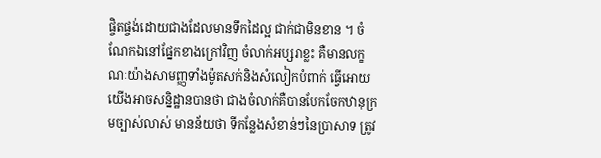ផ្ចិតផ្ចង់ដោយជាងដែលមានទឹកដៃល្អ ជាក់ជាមិនខាន ។ ចំណែកឯនៅផ្នែកខាងក្រៅវិញ ចំលាក់អប្សរាខ្លះ គឺមានលក្ខណៈយ៉ាងសាមញ្ញទាំងម៉ូតសក់និងសំលៀកបំពាក់ ធ្វើអោយយើងអាចសន្និដ្ឋានបានថា ជាងចំលាក់គឺបានបែកចែកឋានុក្រមច្បាស់លាស់ មានន័យថា ទីកន្លែងសំខាន់ៗនៃប្រាសាទ ត្រូវ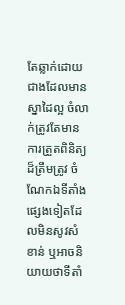តែឆ្លាក់ដោយជាងដែលមានស្នាដៃល្អ ចំលាក់ត្រូវតែមានការត្រួតពិនិត្យដ៏ត្រឹមត្រូវ ចំណែកឯទីតាំងផ្សេងទៀតដែលមិនសូវសំខាន់ ឬអាចនិយាយថាទីតាំ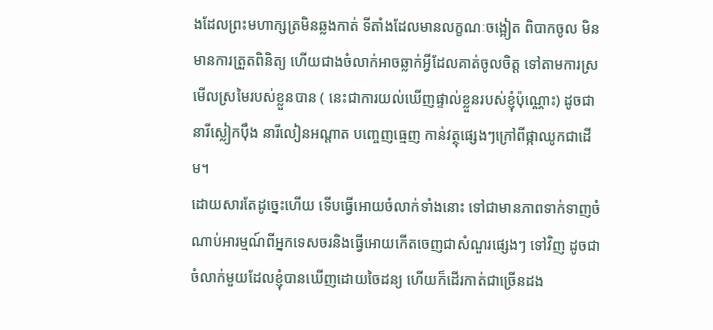ងដែលព្រះមហាក្សត្រមិនឆ្លងកាត់ ទីតាំងដែលមានលក្ខណៈចង្អៀត ពិបាកចូល មិនមានការត្រួតពិនិត្យ ហើយជាងចំលាក់អាចឆ្លាក់អ្វីដែលគាត់ចូលចិត្ត ទៅតាមការស្រមើលស្រមៃរបស់ខ្លួនបាន ( នេះជាការយល់ឃើញផ្ទាល់ខ្លួនរបស់ខ្ញុំប៉ុណ្ណោះ) ដូចជា នារីស្លៀកប៉ឹង នារីលៀនអណ្តាត បញ្ចេញធ្មេញ កាន់វត្ថុផ្សេងៗក្រៅពីផ្កាឈូកជាដើម។
ដោយសារតែដូច្នេះហើយ ទើបធ្វើអោយចំលាក់ទាំងនោះ ទៅជាមានភាពទាក់ទាញចំណាប់អារម្មណ៍ពីអ្នកទេសចរនិងធ្វើអោយកើតចេញជាសំណួរផ្សេងៗ ទៅវិញ ដូចជាចំលាក់មួយដែលខ្ញុំបានឃើញដោយចៃដន្យ ហើយក៏ដើរកាត់ជាច្រើនដង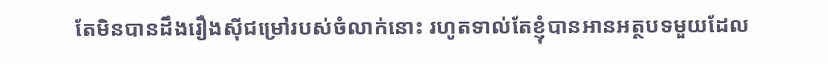តែមិនបានដឹងរឿងស៊ីជម្រៅរបស់ចំលាក់នោះ រហូតទាល់តែខ្ញុំបានអានអត្ថបទមួយដែល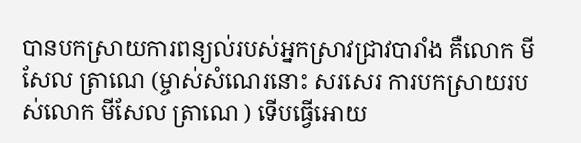បានបកស្រាយការពន្យល់របស់អ្នកស្រាវជ្រាវបារាំង គឺលោក មីសែល ត្រាណេ (ម្ចាស់សំណេរនោះ សរសេរ ការបកស្រាយរបស់លោក មីសែល ត្រាណេ ) ទើបធ្វើអោយ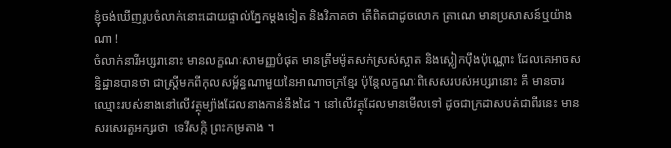ខ្ញុំចង់ឃើញរូបចំលាក់នោះដោយផ្ទាល់ភ្នែកម្តងទៀត និងវិភាគថា តើពិតជាដូចលោក ត្រាណេ មានប្រសាសន៍ឬយ៉ាងណា !
ចំលាក់នារីអប្សរានោះ មានលក្ខណៈសាមញ្ញបំផុត មានត្រឹមម៉ូតសក់ស្រស់ស្អាត និងស្លៀកប៉ឹងប៉ុណ្ណោះ ដែលគេអាចសន្និដ្ឋានបានថា ជាស្ត្រីមកពីកុលសម្ព័ន្ធណាមួយនៃអាណាចក្រខ្មែរ ប៉ុន្តែលក្ខណៈពិសេសរបស់អប្សរានោះ គឹ មានចារឈ្មោះរបស់នាងនៅលើវត្ថុម្យ៉ាងដែលនាងកាន់នឹងដៃ ។ នៅលើវត្ថុដែលមានមើលទៅ ដូចជាក្រដាសបត់ជាពីរនេះ មានសរសេរតួអក្សរថា  ទេវីសក្កិ ព្រះកម្រតាង ។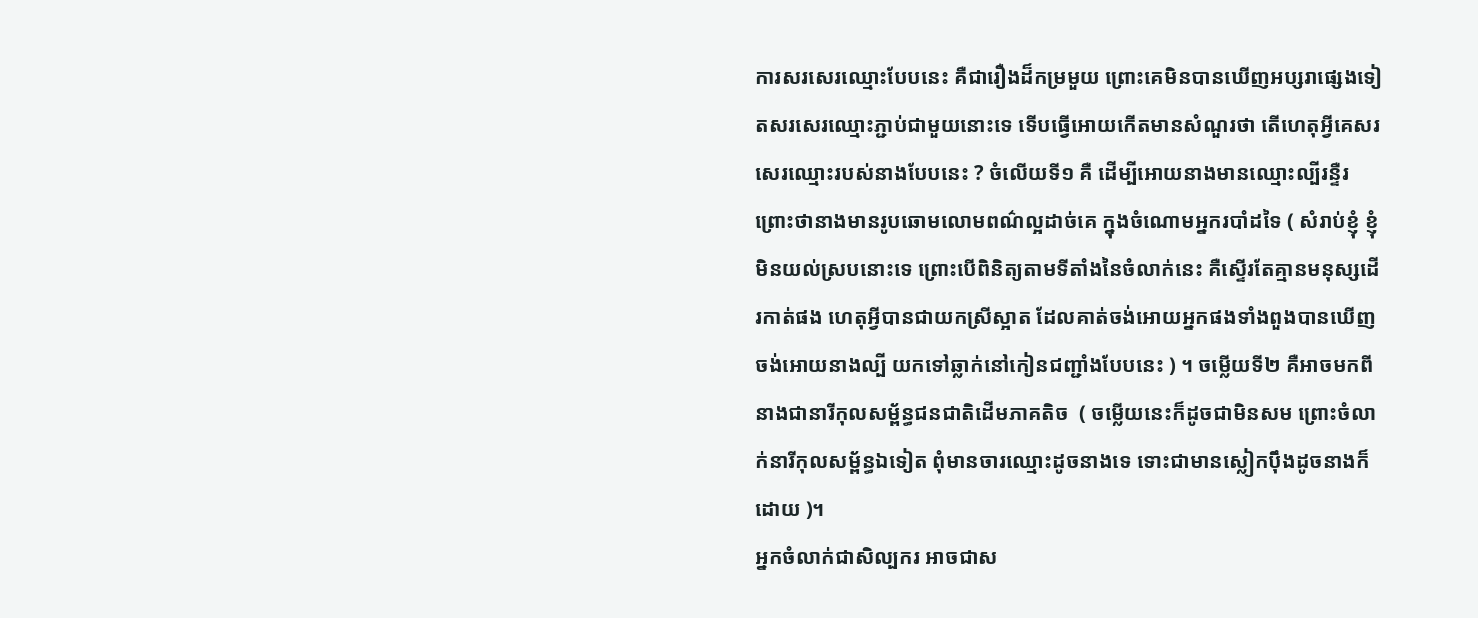ការសរសេរឈ្មោះបែបនេះ គឺជារឿងដ៏កម្រមួយ ព្រោះគេមិនបានឃើញអប្សរាផ្សេងទៀតសរសេរឈ្មោះភ្ជាប់ជាមួយនោះទេ ទើបធ្វើអោយកើតមានសំណួរថា តើហេតុអ្វីគេសរសេរឈ្មោះរបស់នាងបែបនេះ ? ចំលើយទី១ គឺ ដើម្បីអោយនាងមានឈ្មោះល្បីរន្ទឺរ ព្រោះថានាងមានរូបឆោមលោមពណ៌ល្អដាច់គេ ក្នុងចំណោមអ្នករបាំដទៃ ( សំរាប់ខ្ញុំ ខ្ញុំមិនយល់ស្របនោះទេ ព្រោះបើពិនិត្យតាមទីតាំងនៃចំលាក់នេះ គឺស្ទើរតែគ្មានមនុស្សដើរកាត់ផង ហេតុអ្វីបានជាយកស្រីស្អាត ដែលគាត់ចង់អោយអ្នកផងទាំងពួងបានឃើញ ចង់អោយនាងល្បី យកទៅឆ្លាក់នៅកៀនជញ្ជាំងបែបនេះ ) ។ ចម្លើយទី២ គឺអាចមកពីនាងជានារីកុលសម្ព័ន្ធជនជាតិដើមភាគតិច  ( ចម្លើយនេះក៏ដូចជាមិនសម ព្រោះចំលាក់នារីកុលសម្ព័ន្ធឯទៀត ពុំមានចារឈ្មោះដូចនាងទេ ទោះជាមានស្លៀកប៉ឹងដូចនាងក៏ដោយ )។
អ្នកចំលាក់ជាសិល្បករ អាចជាស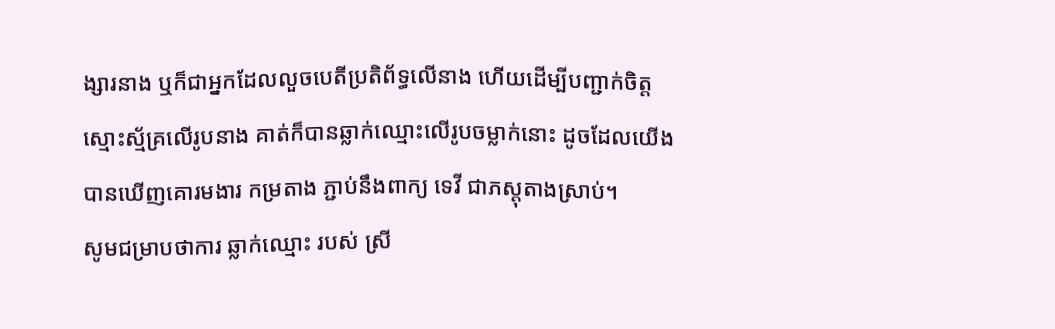ង្សារនាង ឬក៏ជាអ្នកដែលលួចបេតីប្រតិព័ទ្ធលើនាង ហើយដើម្បីបញ្ជាក់ចិត្តស្មោះស្ម័គ្រលើរូបនាង គាត់ក៏បានឆ្លាក់ឈ្មោះលើរូបចម្លាក់នោះ ដូចដែលយើងបានឃើញគោរមងារ កម្រតាង ភ្ជាប់នឹងពាក្យ ទេវី ជាភស្តុតាងស្រាប់។
សូមជម្រាបថាការ ឆ្លាក់ឈ្មោះ របស់ ស្រី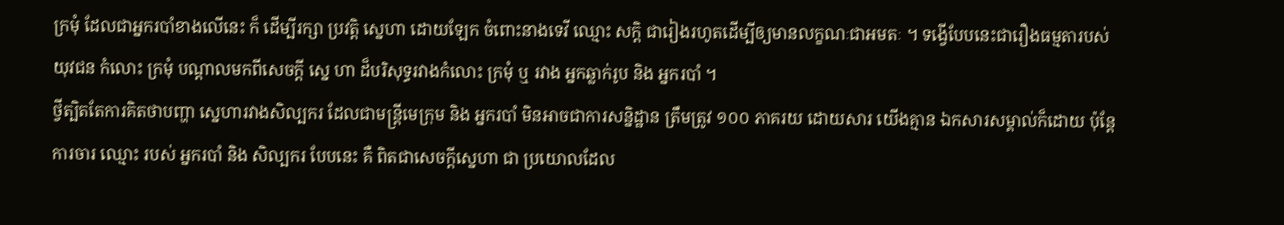ក្រមុំ ដែលជាអ្នករបាំខាងលើនេះ ក៏ ដើម្បីរក្សា ប្រវត្តិ សេ្នហា ដោយឡែក ចំពោះនាងទេវី ឈ្មោះ សក្តិ ជារៀងរហូតដើម្បីឲ្យមានលក្ខណៈជាអមតៈ ។ ទង្វើបែបនេះជារឿងធម្មតារបស់យុវជន កំលោះ ក្រមុំ បណ្តាលមកពីសេចក្តី សេ្ន ហា ដ៏បរិសុទ្ធរវាងកំលោះ ក្រមុំ ឬ រវាង អ្នកឆ្លាក់រូប និង អ្នករបាំ ។
ថ្វីត្បិតតែការគិតថាបញ្ហា ស្នេហារវាងសិល្បករ ដែលជាមន្ត្រីមេក្រុម និង អ្នករបាំ មិនអាចជាការសន្និដ្ឋាន ត្រឹមត្រូវ ១០០ ភាគរយ ដោយសារ យើងគ្មាន ឯកសារសម្គាល់ក៏ដោយ ប៉ុន្តែការចារ ឈ្មោះ របស់ អ្នករបាំ និង សិល្បករ បែបនេះ គឺ ពិតជាសេចក្តីស្នេហា ជា ប្រយោលដែល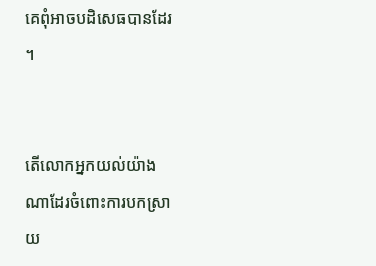គេពុំអាចបដិសេធបានដែរ ។


តើលោកអ្នកយល់យ៉ាងណាដែរចំពោះការបកស្រាយ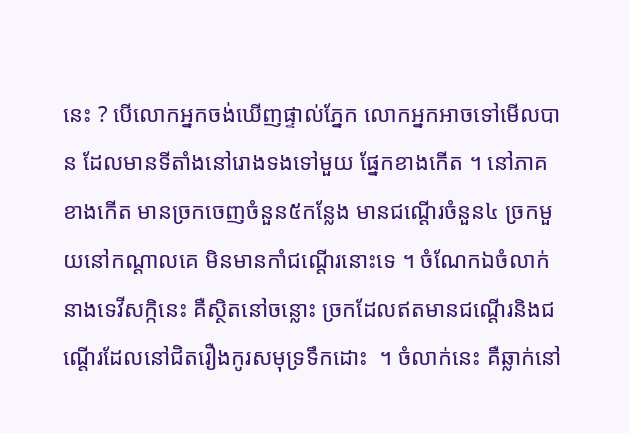នេះ ? បើលោកអ្នកចង់ឃើញផ្ទាល់ភ្នែក លោកអ្នកអាចទៅមើលបាន ដែលមានទីតាំងនៅរោងទងទៅមួយ ផ្នែកខាងកើត ។ នៅភាគខាងកើត មានច្រកចេញចំនួន៥កន្លែង មានជណ្តើរចំនួន៤ ច្រកមួយនៅកណ្តាលគេ មិនមានកាំជណ្តើរនោះទេ ។ ចំណែកឯចំលាក់នាងទេវីសក្កិនេះ គឺស្ថិតនៅចន្លោះ ច្រកដែលឥតមានជណ្តើរនិងជណ្តើរដែលនៅជិតរឿងកូរសមុទ្រទឹកដោះ  ។ ចំលាក់នេះ គឺឆ្លាក់នៅ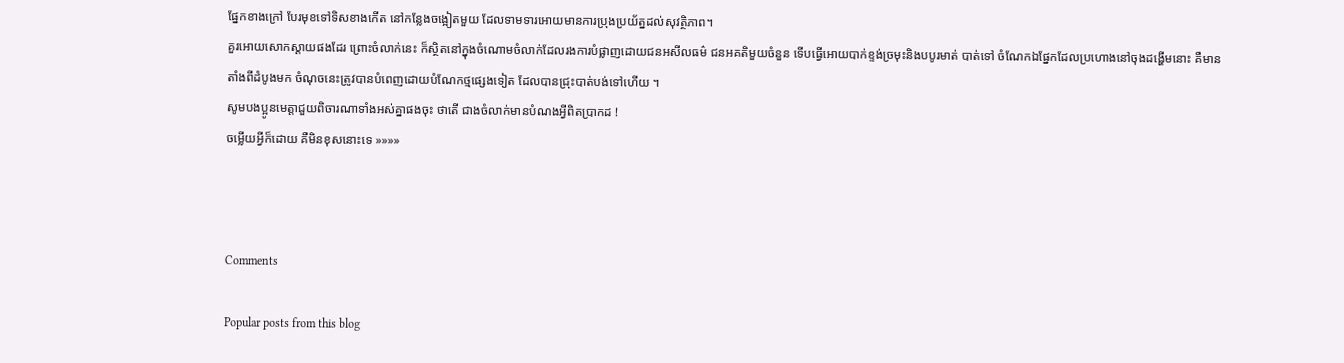ផ្នែកខាងក្រៅ បែរមុខទៅទិសខាងកើត នៅកន្លែងចង្អៀតមួយ ដែលទាមទារអោយមានការប្រុងប្រយ័ត្នដល់សុវត្ថិភាព។
គួរអោយសោកស្តាយផងដែរ ព្រោះចំលាក់នេះ ក៏ស្ថិតនៅក្នុងចំណោមចំលាក់ដែលរងការបំផ្លាញដោយជនអសីលធម៌ ជនអគតិមួយចំនួន ទើបធ្វើអោយបាក់ខ្ទង់ច្រមុះនិងបបូរមាត់ បាត់ទៅ ចំណែកឯផ្នែកដែលប្រហោងនៅចុងដង្ហើមនោះ គឺមានតាំងពីដំបូងមក ចំណុចនេះត្រូវបានបំពេញដោយបំណែកថ្មផ្សេងទៀត ដែលបានជ្រុះបាត់បង់ទៅហើយ ។
សូមបងប្អូនមេត្តាជួយពិចារណាទាំងអស់គ្នាផងចុះ ថាតើ ជាងចំលាក់មានបំណងអ្វីពិតប្រាកដ !
ចម្លើយអ្វីក៏ដោយ គឺមិនខុសនោះទេ »»»»



Comments

Popular posts from this blog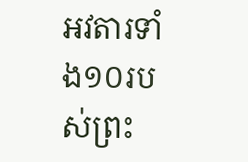អវតារទាំង១០របស់ព្រះ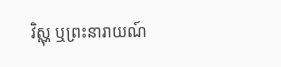វិស្ណុ ឬព្រះនារាយណ៍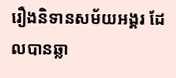រឿងនិទានសម័យអង្គរ ដែលបានឆ្លា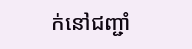ក់នៅជញ្ជាំ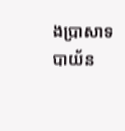ងប្រាសាទបាយ័ន